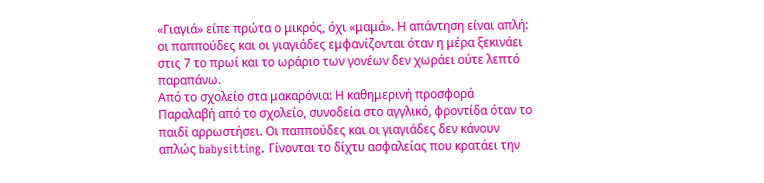«Γιαγιά» είπε πρώτα ο μικρός, όχι «μαμά». Η απάντηση είναι απλή: οι παππούδες και οι γιαγιάδες εμφανίζονται όταν η μέρα ξεκινάει στις 7 το πρωί και το ωράριο των γονέων δεν χωράει ούτε λεπτό παραπάνω.
Από το σχολείο στα μακαρόνια: Η καθημερινή προσφορά
Παραλαβή από το σχολείο, συνοδεία στο αγγλικό, φροντίδα όταν το παιδί αρρωστήσει. Οι παππούδες και οι γιαγιάδες δεν κάνουν απλώς babysitting. Γίνονται το δίχτυ ασφαλείας που κρατάει την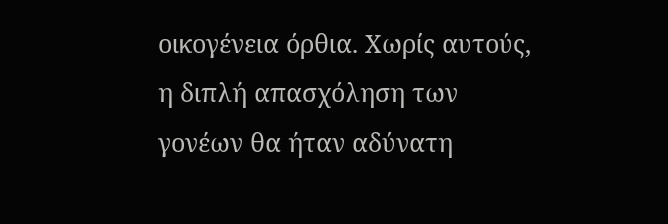οικογένεια όρθια. Χωρίς αυτούς, η διπλή απασχόληση των γονέων θα ήταν αδύνατη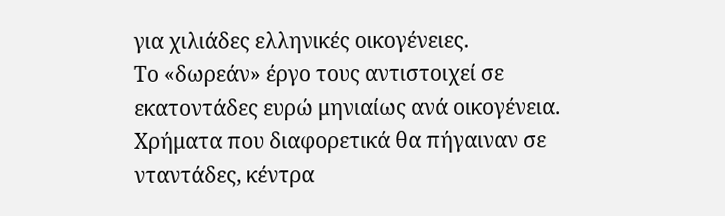για χιλιάδες ελληνικές οικογένειες.
Το «δωρεάν» έργο τους αντιστοιχεί σε εκατοντάδες ευρώ μηνιαίως ανά οικογένεια. Χρήματα που διαφορετικά θα πήγαιναν σε νταντάδες, κέντρα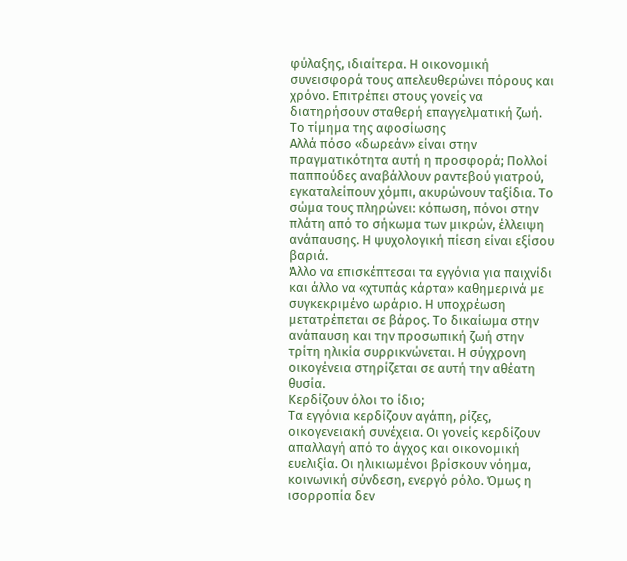φύλαξης, ιδιαίτερα. Η οικονομική συνεισφορά τους απελευθερώνει πόρους και χρόνο. Επιτρέπει στους γονείς να διατηρήσουν σταθερή επαγγελματική ζωή.
Το τίμημα της αφοσίωσης
Αλλά πόσο «δωρεάν» είναι στην πραγματικότητα αυτή η προσφορά; Πολλοί παππούδες αναβάλλουν ραντεβού γιατρού, εγκαταλείπουν χόμπι, ακυρώνουν ταξίδια. Το σώμα τους πληρώνει: κόπωση, πόνοι στην πλάτη από το σήκωμα των μικρών, έλλειψη ανάπαυσης. Η ψυχολογική πίεση είναι εξίσου βαριά.
Άλλο να επισκέπτεσαι τα εγγόνια για παιχνίδι και άλλο να «χτυπάς κάρτα» καθημερινά με συγκεκριμένο ωράριο. Η υποχρέωση μετατρέπεται σε βάρος. Το δικαίωμα στην ανάπαυση και την προσωπική ζωή στην τρίτη ηλικία συρρικνώνεται. Η σύγχρονη οικογένεια στηρίζεται σε αυτή την αθέατη θυσία.
Κερδίζουν όλοι το ίδιο;
Τα εγγόνια κερδίζουν αγάπη, ρίζες, οικογενειακή συνέχεια. Οι γονείς κερδίζουν απαλλαγή από το άγχος και οικονομική ευελιξία. Οι ηλικιωμένοι βρίσκουν νόημα, κοινωνική σύνδεση, ενεργό ρόλο. Όμως η ισορροπία δεν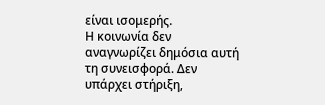είναι ισομερής.
Η κοινωνία δεν αναγνωρίζει δημόσια αυτή τη συνεισφορά. Δεν υπάρχει στήριξη,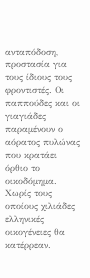ανταπόδοση, προστασία για τους ίδιους τους φροντιστές. Οι παππούδες και οι γιαγιάδες παραμένουν ο αόρατος πυλώνας που κρατάει όρθιο το οικοδόμημα. Χωρίς τους οποίους χιλιάδες ελληνικές οικογένειες θα κατέρρεαν.